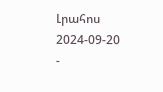Լրահոս
2024-09-20
-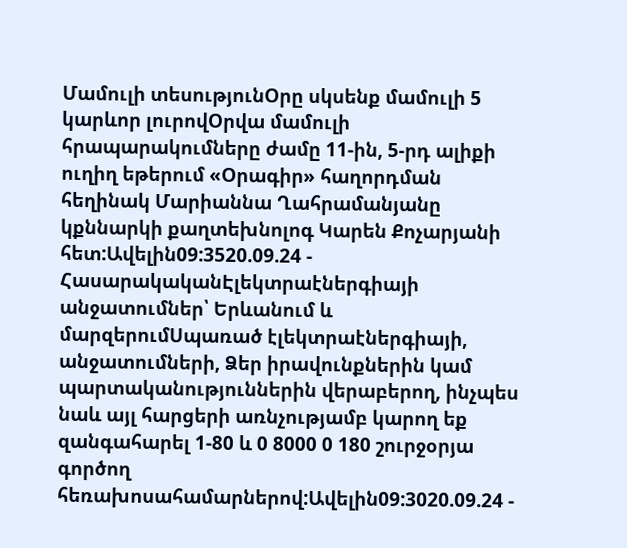Մամուլի տեսությունՕրը սկսենք մամուլի 5 կարևոր լուրովՕրվա մամուլի հրապարակումները ժամը 11-ին, 5-րդ ալիքի ուղիղ եթերում «Օրագիր» հաղորդման հեղինակ Մարիաննա Ղահրամանյանը կքննարկի քաղտեխնոլոգ Կարեն Քոչարյանի հետ:Ավելին09:3520.09.24 -
ՀասարակականԷլեկտրաէներգիայի անջատումներ՝ Երևանում և մարզերումՍպառած էլեկտրաէներգիայի, անջատումների, Ձեր իրավունքներին կամ պարտականություններին վերաբերող, ինչպես նաև այլ հարցերի առնչությամբ կարող եք զանգահարել 1-80 և 0 8000 0 180 շուրջօրյա գործող հեռախոսահամարներով:Ավելին09:3020.09.24 -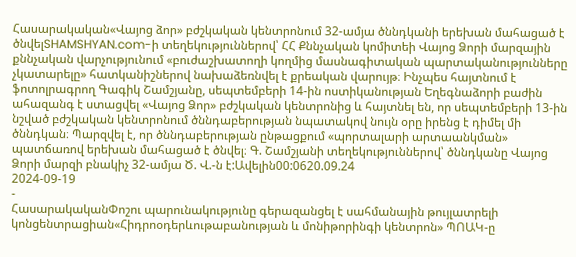Հասարակական«Վայոց ձոր» բժշկական կենտրոնում 32-ամյա ծննդկանի երեխան մահացած է ծնվելSHAMSHYAN.com-ի տեղեկություններով՝ ՀՀ Քննչական կոմիտեի Վայոց Ձորի մարզային քննչական վարչությունում «բուժաշխատողի կողմից մասնագիտական պարտականությունները չկատարելը» հատկանիշներով նախաձեռնվել է քրեական վարույթ։ Ինչպես հայտնում է ֆոտոլրագրող Գագիկ Շամշյանը, սեպտեմբերի 14-ին ոստիկանության Եղեգնաձորի բաժին ահազանգ է ստացվել «Վայոց Ձոր» բժշկական կենտրոնից և հայտնել են, որ սեպտեմբերի 13-ին նշված բժշկական կենտրոնում ծննդաբերության նպատակով նույն օրը իրենց է դիմել մի ծննդկան։ Պարզվել է, որ ծննդաբերության ընթացքում «պորտալարի արտաանկման» պատճառով երեխան մահացած է ծնվել։ Գ. Շամշյանի տեղեկություններով՝ ծննդկանը Վայոց Ձորի մարզի բնակիչ 32-ամյա Ծ. Վ.-ն է:Ավելին00:0620.09.24
2024-09-19
-
ՀասարակականՓոշու պարունակությունը գերազանցել է սահմանային թույլատրելի կոնցենտրացիան«Հիդրոօդերևութաբանության և մոնիթորինգի կենտրոն» ՊՈԱԿ-ը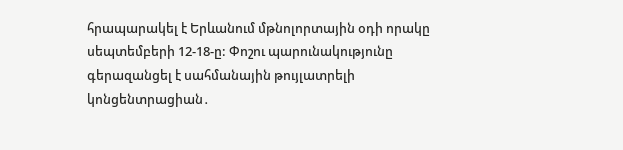հրապարակել է Երևանում մթնոլորտային օդի որակը սեպտեմբերի 12-18-ը: Փոշու պարունակությունը գերազանցել է սահմանային թույլատրելի կոնցենտրացիան․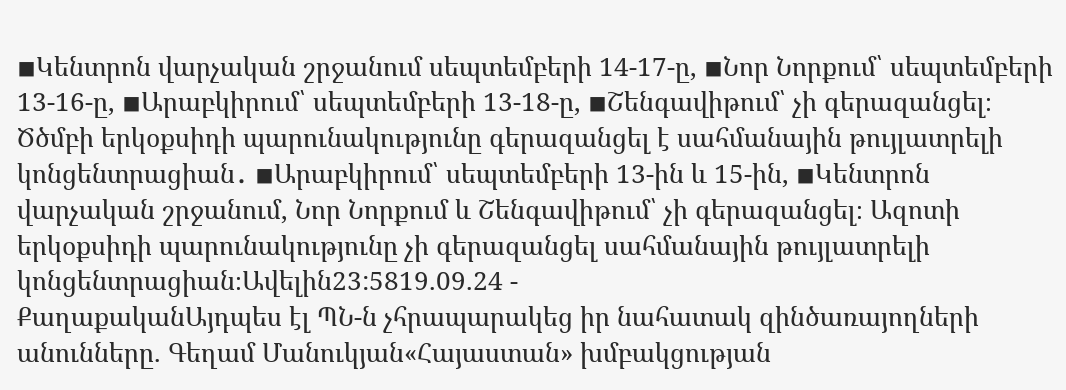◾Կենտրոն վարչական շրջանում սեպտեմբերի 14-17-ը, ◾Նոր Նորքում՝ սեպտեմբերի 13-16-ը, ◾Արաբկիրում՝ սեպտեմբերի 13-18-ը, ◾Շենգավիթում՝ չի գերազանցել։ Ծծմբի երկօքսիդի պարունակությունը գերազանցել է սահմանային թույլատրելի կոնցենտրացիան․ ◾Արաբկիրում՝ սեպտեմբերի 13-ին և 15-ին, ◾Կենտրոն վարչական շրջանում, Նոր Նորքում և Շենգավիթում՝ չի գերազանցել։ Ազոտի երկօքսիդի պարունակությունը չի գերազանցել սահմանային թույլատրելի կոնցենտրացիան։Ավելին23:5819.09.24 -
ՔաղաքականԱյդպես էլ ՊՆ-ն չհրապարակեց իր նահատակ զինծառայողների անունները. Գեղամ Մանուկյան«Հայաստան» խմբակցության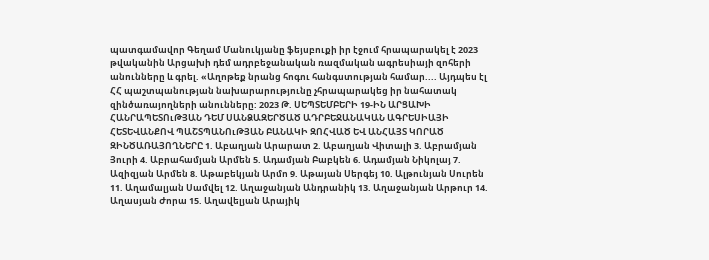պատգամավոր Գեղամ Մանուկյանը ֆեյսբուքի իր էջում հրապարակել է 2023 թվականին Արցախի դեմ ադրբեջանական ռազմական ագրեսիայի զոհերի անունները և գրել. «Աղոթեք նրանց հոգու հանգստության համար.... Այդպես էլ ՀՀ պաշտպանության նախարարությունը չհրապարակեց իր նահատակ զինծառայողների անունները: 2023 Թ. ՍԵՊՏԵՄԲԵՐԻ 19-ԻՆ ԱՐՑԱԽԻ ՀԱՆՐԱՊԵՏՈւԹՅԱՆ ԴԵՄ ՍԱՆՁԱԶԵՐԾԱԾ ԱԴՐԲԵՋԱՆԱԿԱՆ ԱԳՐԵՍԻԱՅԻ ՀԵՏԵՎԱՆՔՈՎ ՊԱՇՏՊԱՆՈւԹՅԱՆ ԲԱՆԱԿԻ ԶՈՀՎԱԾ ԵՎ ԱՆՀԱՅՏ ԿՈՐԱԾ ԶԻՆԾԱՌԱՅՈՂՆԵՐԸ 1. Աբաղյան Արարատ 2. Աբաղյան Վիտալի 3. Աբրամյան Յուրի 4. Աբրահամյան Արմեն 5. Ադամյան Բաբկեն 6. Ադամյան Նիկոլայ 7. Ազիզյան Արմեն 8. Աթաբեկյան Արմո 9. Աթայան Սերգեյ 10. Ալթունյան Սուրեն 11. Աղամալյան Սամվել 12. Աղաջանյան Անդրանիկ 13. Աղաջանյան Արթուր 14. Աղասյան Ժորա 15. Աղավելյան Արայիկ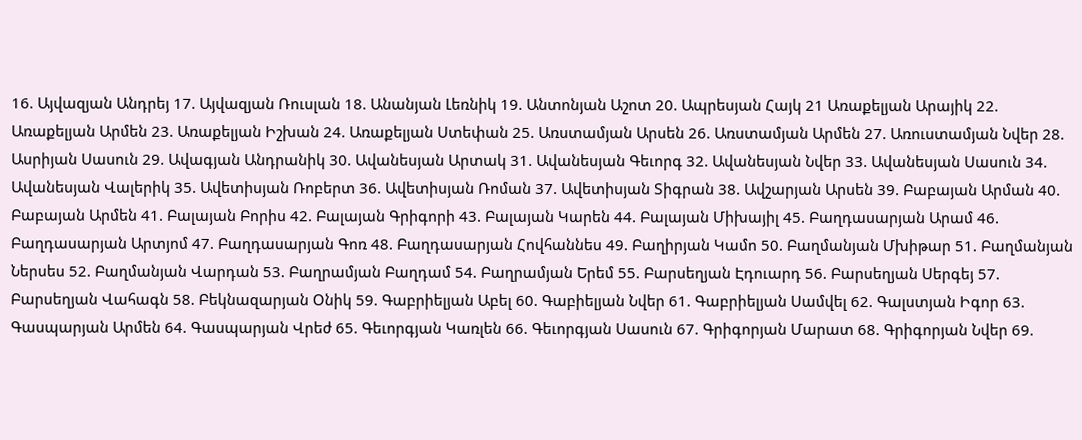16. Այվազյան Անդրեյ 17. Այվազյան Ռուսլան 18. Անանյան Լեռնիկ 19. Անտոնյան Աշոտ 20. Ապրեսյան Հայկ 21 Առաքելյան Արայիկ 22. Առաքելյան Արմեն 23. Առաքելյան Իշխան 24. Առաքելյան Ստեփան 25. Առստամյան Արսեն 26. Առստամյան Արմեն 27. Առուստամյան Նվեր 28. Ասրիյան Սասուն 29. Ավագյան Անդրանիկ 30. Ավանեսյան Արտակ 31. Ավանեսյան Գեւորգ 32. Ավանեսյան Նվեր 33. Ավանեսյան Սասուն 34. Ավանեսյան Վալերիկ 35. Ավետիսյան Ռոբերտ 36. Ավետիսյան Ռոման 37. Ավետիսյան Տիգրան 38. Ավշարյան Արսեն 39. Բաբայան Արման 40. Բաբայան Արմեն 41. Բալայան Բորիս 42. Բալայան Գրիգորի 43. Բալայան Կարեն 44. Բալայան Միխայիլ 45. Բաղդասարյան Արամ 46. Բաղդասարյան Արտյոմ 47. Բաղդասարյան Գոռ 48. Բաղդասարյան Հովհաննես 49. Բաղիրյան Կամո 50. Բաղմանյան Մխիթար 51. Բաղմանյան Ներսես 52. Բաղմանյան Վարդան 53. Բաղրամյան Բաղդամ 54. Բաղրամյան Երեմ 55. Բարսեղյան Էդուարդ 56. Բարսեղյան Սերգեյ 57. Բարսեղյան Վահագն 58. Բեկնազարյան Օնիկ 59. Գաբրիելյան Աբել 60. Գաբիելյան Նվեր 61. Գաբրիելյան Սամվել 62. Գալստյան Իգոր 63. Գասպարյան Արմեն 64. Գասպարյան Վրեժ 65. Գեւորգյան Կառլեն 66. Գեւորգյան Սասուն 67. Գրիգորյան Մարատ 68. Գրիգորյան Նվեր 69.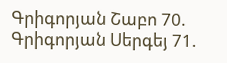Գրիգորյան Շաբո 70. Գրիգորյան Սերգեյ 71.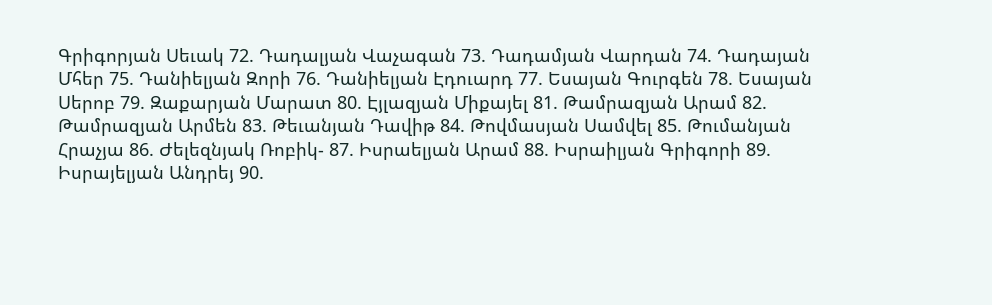Գրիգորյան Սեւակ 72. Դադալյան Վաչագան 73. Դադամյան Վարդան 74. Դադայան Մհեր 75. Դանիելյան Զորի 76. Դանիելյան Էդուարդ 77. Եսայան Գուրգեն 78. Եսայան Սերոբ 79. Զաքարյան Մարատ 80. Էյլազյան Միքայել 81. Թամրազյան Արամ 82. Թամրազյան Արմեն 83. Թեւանյան Դավիթ 84. Թովմասյան Սամվել 85. Թումանյան Հրաչյա 86. Ժելեզնյակ Ռոբիկ- 87. Իսրաելյան Արամ 88. Իսրաիլյան Գրիգորի 89. Իսրայելյան Անդրեյ 90.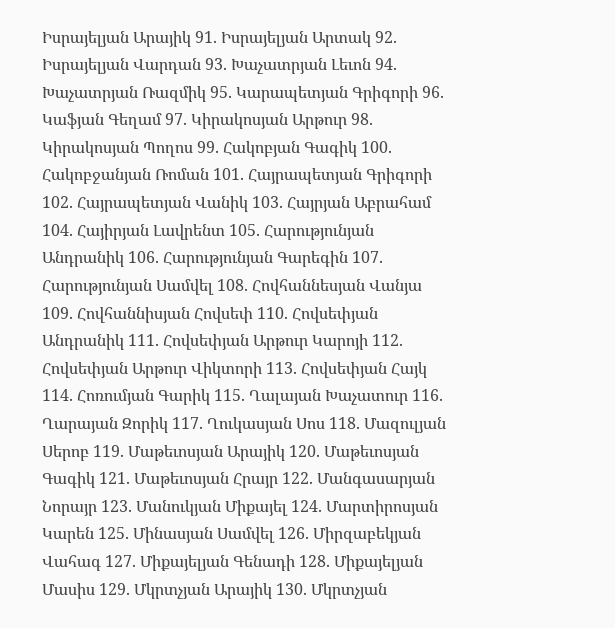Իսրայելյան Արայիկ 91. Իսրայելյան Արտակ 92. Իսրայելյան Վարդան 93. Խաչատրյան Լեւոն 94. Խաչատրյան Ռազմիկ 95. Կարապետյան Գրիգորի 96. Կաֆյան Գեղամ 97. Կիրակոսյան Արթուր 98. Կիրակոսյան Պողոս 99. Հակոբյան Գագիկ 100. Հակոբջանյան Ռոման 101. Հայրապետյան Գրիգորի 102. Հայրապետյան Վանիկ 103. Հայրյան Աբրահամ 104. Հայիրյան Լավրենտ 105. Հարությունյան Անդրանիկ 106. Հարությունյան Գարեգին 107. Հարությունյան Սամվել 108. Հովհաննեսյան Վանյա 109. Հովհաննիսյան Հովսեփ 110. Հովսեփյան Անդրանիկ 111. Հովսեփյան Արթուր Կարոյի 112. Հովսեփյան Արթուր Վիկտորի 113. Հովսեփյան Հայկ 114. Հոռումյան Գարիկ 115. Ղալայան Խաչատուր 116. Ղարայան Զորիկ 117. Ղուկասյան Սոս 118. Մազուլյան Սերոբ 119. Մաթեւոսյան Արայիկ 120. Մաթեւոսյան Գագիկ 121. Մաթեւոսյան Հրայր 122. Մանգասարյան Նորայր 123. Մանուկյան Միքայել 124. Մարտիրոսյան Կարեն 125. Մինասյան Սամվել 126. Միրզաբեկյան Վահագ 127. Միքայելյան Գենադի 128. Միքայելյան Մասիս 129. Մկրտչյան Արայիկ 130. Մկրտչյան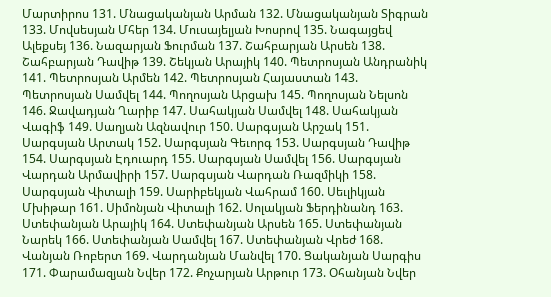Մարտիրոս 131. Մնացականյան Արման 132. Մնացականյան Տիգրան 133. Մովսեսյան Մհեր 134. Մուսայելյան Խոսրով 135. Նագայցեվ Ալեքսեյ 136. Նազարյան Ֆուրման 137. Շահբարյան Արսեն 138. Շահբարյան Դավիթ 139. Շեկյան Արայիկ 140. Պետրոսյան Անդրանիկ 141. Պետրոսյան Արմեն 142. Պետրոսյան Հայաստան 143. Պետրոսյան Սամվել 144. Պողոսյան Արցախ 145. Պողոսյան Նելսոն 146. Ջավադյան Ղարիբ 147. Սահակյան Սամվել 148. Սահակյան Վագիֆ 149. Սաղյան Ազնավուր 150. Սարգսյան Արշակ 151. Սարգսյան Արտակ 152. Սարգսյան Գեւորգ 153. Սարգսյան Դավիթ 154. Սարգսյան Էդուարդ 155. Սարգսյան Սամվել 156. Սարգսյան Վարդան Արմավիրի 157. Սարգսյան Վարդան Ռազմիկի 158. Սարգսյան Վիտալի 159. Սարիբեկյան Վահրամ 160. Սեւլիկյան Մխիթար 161. Սիմոնյան Վիտալի 162. Սոլակյան Ֆերդինանդ 163. Ստեփանյան Արայիկ 164. Ստեփանյան Արսեն 165. Ստեփանյան Նարեկ 166. Ստեփանյան Սամվել 167. Ստեփանյան Վրեժ 168. Վանյան Ռոբերտ 169. Վարդանյան Մանվել 170. Ցականյան Սարգիս 171. Փարամազյան Նվեր 172. Քոչարյան Արթուր 173. Օհանյան Նվեր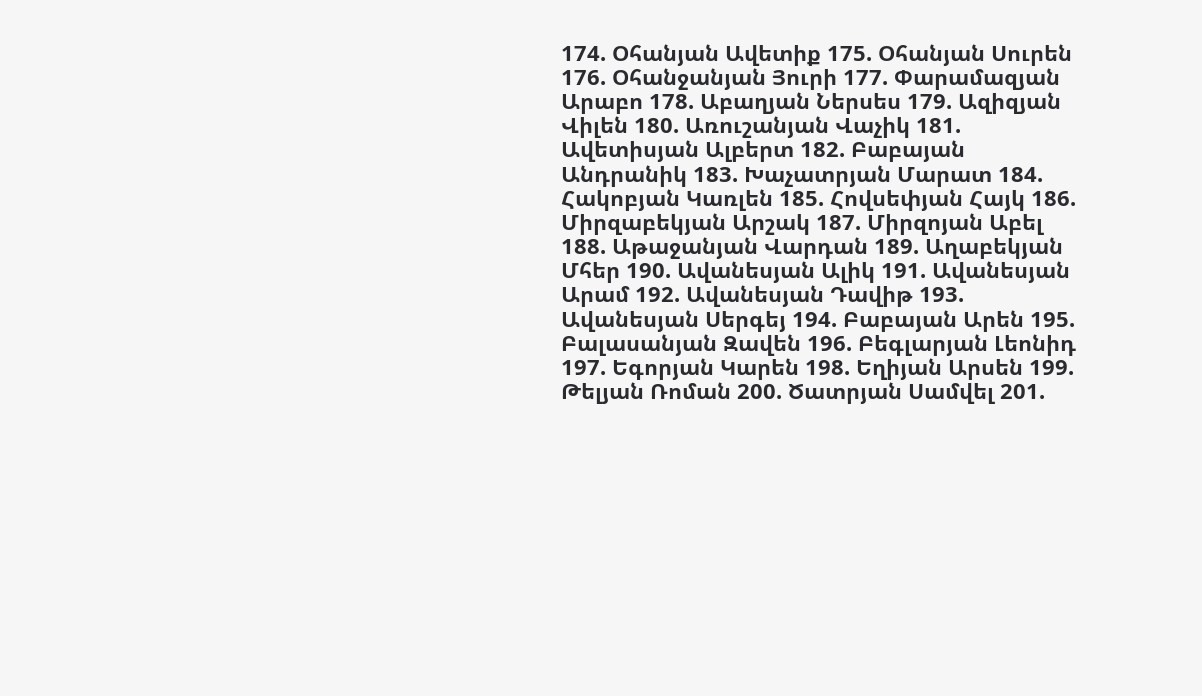174. Օհանյան Ավետիք 175. Օհանյան Սուրեն 176. Օհանջանյան Յուրի 177. Փարամազյան Արաբո 178. Աբաղյան Ներսես 179. Ազիզյան Վիլեն 180. Առուշանյան Վաչիկ 181. Ավետիսյան Ալբերտ 182. Բաբայան Անդրանիկ 183. Խաչատրյան Մարատ 184. Հակոբյան Կառլեն 185. Հովսեփյան Հայկ 186. Միրզաբեկյան Արշակ 187. Միրզոյան Աբել 188. Աթաջանյան Վարդան 189. Աղաբեկյան Մհեր 190. Ավանեսյան Ալիկ 191. Ավանեսյան Արամ 192. Ավանեսյան Դավիթ 193. Ավանեսյան Սերգեյ 194. Բաբայան Արեն 195. Բալասանյան Զավեն 196. Բեգլարյան Լեոնիդ 197. Եգորյան Կարեն 198. Եղիյան Արսեն 199. Թելյան Ռոման 200. Ծատրյան Սամվել 201.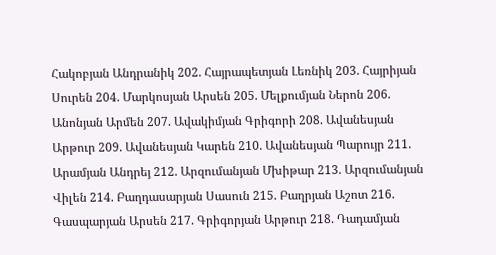Հակոբյան Անդրանիկ 202. Հայրապետյան Լեռնիկ 203. Հայրիյան Սուրեն 204. Մարկոսյան Արսեն 205. Մելքումյան Ներոն 206. Անոնյան Արմեն 207. Ավակիմյան Գրիգորի 208. Ավանեսյան Արթուր 209. Ավանեսյան Կարեն 210. Ավանեսյան Պարույր 211. Արամյան Անդրեյ 212. Արզումանյան Մխիթար 213. Արզումանյան Վիլեն 214. Բաղդասարյան Սասուն 215. Բաղրյան Աշոտ 216. Գասպարյան Արսեն 217. Գրիգորյան Արթուր 218. Դադամյան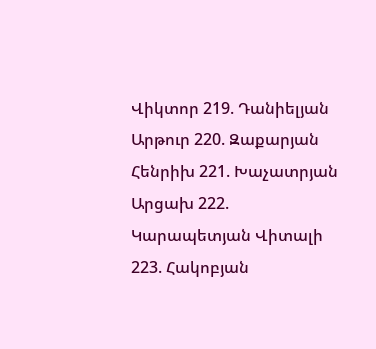Վիկտոր 219. Դանիելյան Արթուր 220. Զաքարյան Հենրիխ 221. Խաչատրյան Արցախ 222. Կարապետյան Վիտալի 223. Հակոբյան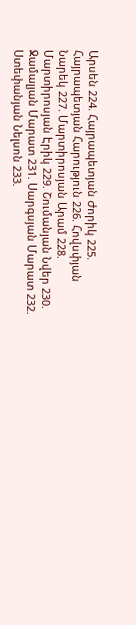Արսեն 224. Հայրապետյան Ժորիկ 225. Հայրապետյան Հարություն 226. Հովսփյան Նարեկ 227. Մարտիրոսյան Արամ 228. Մարտիրոսյան Էրիկ 229. Շումանյան Նվեր 230. Ջամալյան Մարատ 231. Սարգսյան Մարատ 232. Ստեփանյան Նելսոն 233.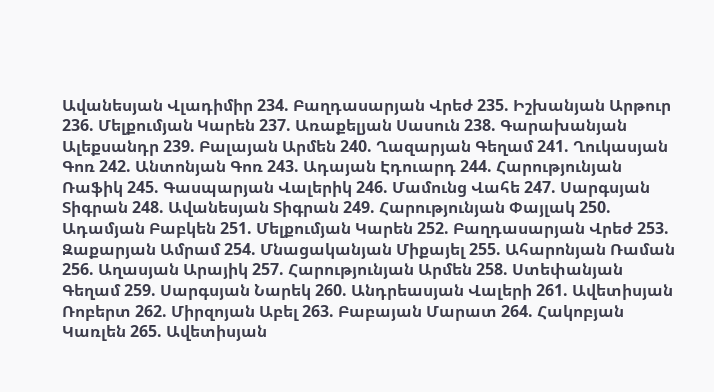Ավանեսյան Վլադիմիր 234. Բաղդասարյան Վրեժ 235. Իշխանյան Արթուր 236. Մելքումյան Կարեն 237. Առաքելյան Սասուն 238. Գարախանյան Ալեքսանդր 239. Բալայան Արմեն 240. Ղազարյան Գեղամ 241. Ղուկասյան Գոռ 242. Անտոնյան Գոռ 243. Ադայան Էդուարդ 244. Հարությունյան Ռաֆիկ 245. Գասպարյան Վալերիկ 246. Մամունց Վահե 247. Սարգսյան Տիգրան 248. Ավանեսյան Տիգրան 249. Հարությունյան Փայլակ 250. Ադամյան Բաբկեն 251. Մելքումյան Կարեն 252. Բաղդասարյան Վրեժ 253. Զաքարյան Ամրամ 254. Մնացականյան Միքայել 255. Ահարոնյան Ռաման 256. Աղասյան Արայիկ 257. Հարությունյան Արմեն 258. Ստեփանյան Գեղամ 259. Սարգսյան Նարեկ 260. Անդրեասյան Վալերի 261. Ավետիսյան Ռոբերտ 262. Միրզոյան Աբել 263. Բաբայան Մարատ 264. Հակոբյան Կառլեն 265. Ավետիսյան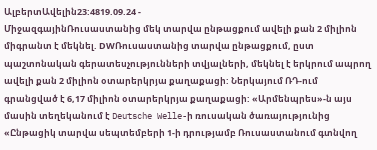ԱլբերտԱվելին23:4819.09.24 -
ՄիջազգայինՌուսաստանից մեկ տարվա ընթացքում ավելի քան 2 միլիոն միգրանտ է մեկնել. DWՌուսաստանից տարվա ընթացքում, ըստ պաշտոնական գերատեսչությունների տվյալների, մեկնել է երկրում ապրող ավելի քան 2 միլիոն օտարերկրյա քաղաքացի: Ներկայում ՌԴ-ում գրանցված է 6,17 միլիոն օտարերկրյա քաղաքացի: «Արմենպրես»-ն այս մասին տեղեկանում է Deutsche Welle-ի ռուսական ծառայությունից «Ընթացիկ տարվա սեպտեմբերի 1-ի դրությամբ Ռուսաստանում գտնվող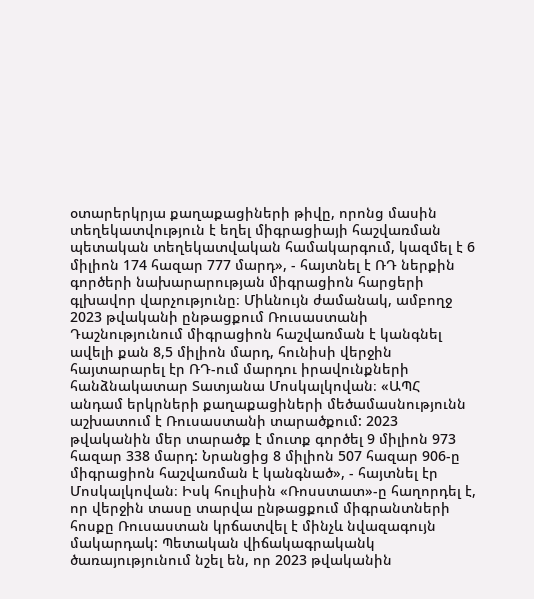օտարերկրյա քաղաքացիների թիվը, որոնց մասին տեղեկատվություն է եղել միգրացիայի հաշվառման պետական տեղեկատվական համակարգում, կազմել է 6 միլիոն 174 հազար 777 մարդ», - հայտնել է ՌԴ ներքին գործերի նախարարության միգրացիոն հարցերի գլխավոր վարչությունը։ Միևնույն ժամանակ, ամբողջ 2023 թվականի ընթացքում Ռուսաստանի Դաշնությունում միգրացիոն հաշվառման է կանգնել ավելի քան 8,5 միլիոն մարդ, հունիսի վերջին հայտարարել էր ՌԴ-ում մարդու իրավունքների հանձնակատար Տատյանա Մոսկալկովան։ «ԱՊՀ անդամ երկրների քաղաքացիների մեծամասնությունն աշխատում է Ռուսաստանի տարածքում: 2023 թվականին մեր տարածք է մուտք գործել 9 միլիոն 973 հազար 338 մարդ: Նրանցից 8 միլիոն 507 հազար 906-ը միգրացիոն հաշվառման է կանգնած», - հայտնել էր Մոսկալկովան։ Իսկ հուլիսին «Ռոսստատ»-ը հաղորդել է, որ վերջին տասը տարվա ընթացքում միգրանտների հոսքը Ռուսաստան կրճատվել է մինչև նվազագույն մակարդակ: Պետական վիճակագրականկ ծառայությունում նշել են, որ 2023 թվականին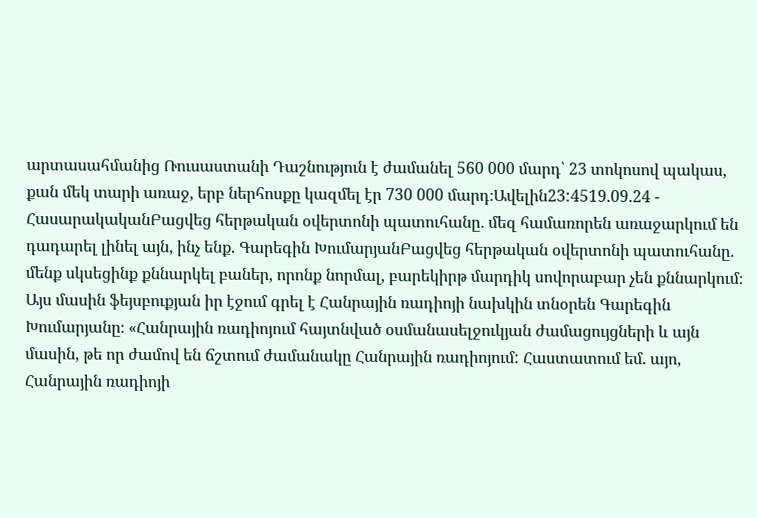արտասահմանից Ռուսաստանի Դաշնություն է ժամանել 560 000 մարդ՝ 23 տոկոսով պակաս, քան մեկ տարի առաջ, երբ ներհոսքը կազմել էր 730 000 մարդ։Ավելին23:4519.09.24 -
ՀասարակականԲացվեց հերթական օվերտոնի պատուհանը․ մեզ համառորեն առաջարկում են դադարել լինել այն, ինչ ենք. Գարեգին ԽումարյանԲացվեց հերթական օվերտոնի պատուհանը․ մենք սկսեցինք քննարկել բաներ, որոնք նորմալ, բարեկիրթ մարդիկ սովորաբար չեն քննարկում։ Այս մասին ֆեյսբուքյան իր էջում գրել է Հանրային ռադիոյի նախկին տնօրեն Գարեգին Խումարյանը։ «Հանրային ռադիոյում հայտնված օսմանասելջուկյան ժամացույցների և այն մասին, թե որ ժամով են ճշտում ժամանակը Հանրային ռադիոյում: Հաստատում եմ. այո, Հանրային ռադիոյի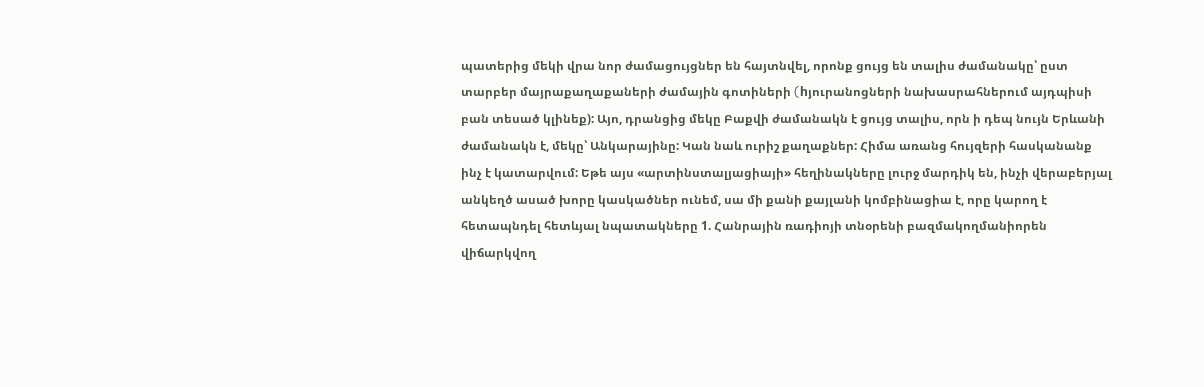պատերից մեկի վրա նոր ժամացույցներ են հայտնվել, որոնք ցույց են տալիս ժամանակը՝ ըստ տարբեր մայրաքաղաքաների ժամային գոտիների (hյուրանոցների նախասրահներում այդպիսի բան տեսած կլինեք): Այո, դրանցից մեկը Բաքվի ժամանակն է ցույց տալիս, որն ի դեպ նույն Երևանի ժամանակն է, մեկը՝ Անկարայինը: Կան նաև ուրիշ քաղաքներ: Հիմա առանց հույզերի հասկանանք ինչ է կատարվում: Եթե այս «արտինստալյացիայի» հեղինակները լուրջ մարդիկ են, ինչի վերաբերյալ անկեղծ ասած խորը կասկածներ ունեմ, սա մի քանի քայլանի կոմբինացիա է, որը կարող է հետապնդել հետևյալ նպատակները 1. Հանրային ռադիոյի տնօրենի բազմակողմանիորեն վիճարկվող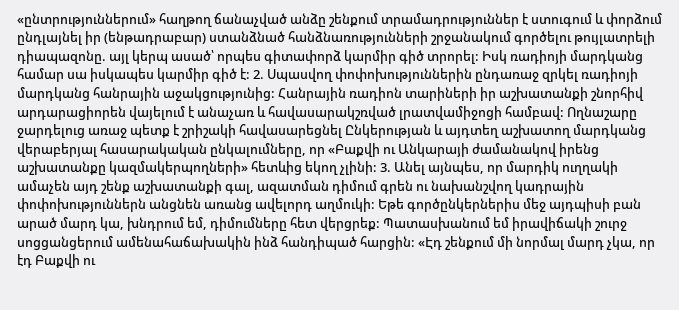«ընտրություններում» հաղթող ճանաչված անձը շենքում տրամադրություններ է ստուգում և փորձում ընդլայնել իր (ենթադրաբար) ստանձնած հանձնառությունների շրջանակում գործելու թույլատրելի դիապազոնը. այլ կերպ ասած՝ որպես գիտափորձ կարմիր գիծ տրորել: Իսկ ռադիոյի մարդկանց համար սա իսկապես կարմիր գիծ է: 2. Սպասվող փոփոխություններին ընդառաջ զրկել ռադիոյի մարդկանց հանրային աջակցությունից: Հանրային ռադիոն տարիների իր աշխատանքի շնորհիվ արդարացիորեն վայելում է անաչառ և հավասարակշռված լրատվամիջոցի համբավ: Ողնաշարը ջարդելուց առաջ պետք է շրիշակի հավասարեցնել Ընկերության և այդտեղ աշխատող մարդկանց վերաբերյալ հասարակական ընկալումները, որ «Բաքվի ու Անկարայի ժամանակով իրենց աշխատանքը կազմակերպողների» հետևից եկող չլինի: 3. Անել այնպես, որ մարդիկ ուղղակի ամաչեն այդ շենք աշխատանքի գալ, ազատման դիմում գրեն ու նախանշվող կադրային փոփոխություններն անցնեն առանց ավելորդ աղմուկի: Եթե գործընկերներիս մեջ այդպիսի բան արած մարդ կա, խնդրում եմ, դիմումները հետ վերցրեք: Պատասխանում եմ իրավիճակի շուրջ սոցցանցերում ամենահաճախակին ինձ հանդիպած հարցին: «Էդ շենքում մի նորմալ մարդ չկա, որ էդ Բաքվի ու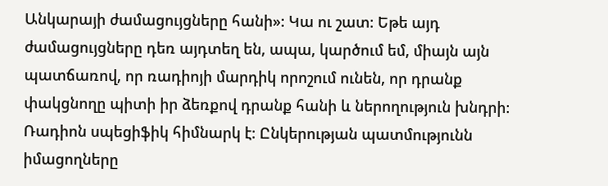Անկարայի ժամացույցները հանի»: Կա ու շատ: Եթե այդ ժամացույցները դեռ այդտեղ են, ապա, կարծում եմ, միայն այն պատճառով, որ ռադիոյի մարդիկ որոշում ունեն, որ դրանք փակցնողը պիտի իր ձեռքով դրանք հանի և ներողություն խնդրի: Ռադիոն սպեցիֆիկ հիմնարկ է: Ընկերության պատմությունն իմացողները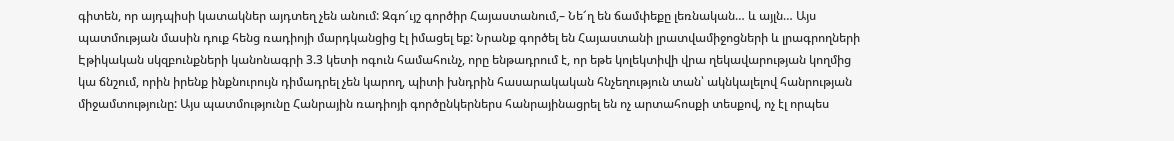գիտեն, որ այդպիսի կատակներ այդտեղ չեն անում: Զգո՜ւյշ գործիր Հայաստանում,– Նե՜ղ են ճամփեքը լեռնական… և այլն… Այս պատմության մասին դուք հենց ռադիոյի մարդկանցից էլ իմացել եք: Նրանք գործել են Հայաստանի լրատվամիջոցների և լրագրողների Էթիկական սկզբունքների կանոնագրի 3.3 կետի ոգուն համահունչ, որը ենթադրում է, որ եթե կոլեկտիվի վրա ղեկավարության կողմից կա ճնշում, որին իրենք ինքնուրույն դիմադրել չեն կարող, պիտի խնդրին հասարակական հնչեղություն տան՝ ակնկալելով հանրության միջամտությունը: Այս պատմությունը Հանրային ռադիոյի գործընկերներս հանրայինացրել են ոչ արտահոսքի տեսքով, ոչ էլ որպես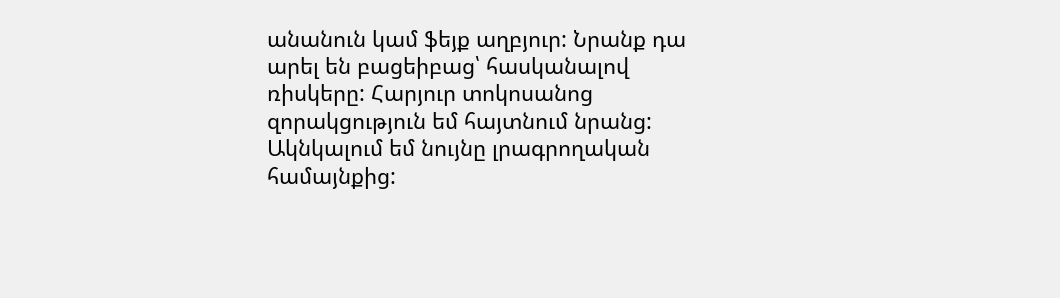անանուն կամ ֆեյք աղբյուր: Նրանք դա արել են բացեիբաց՝ հասկանալով ռիսկերը: Հարյուր տոկոսանոց զորակցություն եմ հայտնում նրանց: Ակնկալում եմ նույնը լրագրողական համայնքից: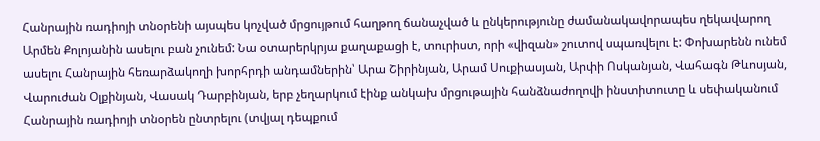Հանրային ռադիոյի տնօրենի այսպես կոչված մրցույթում հաղթող ճանաչված և ընկերությունը ժամանակավորապես ղեկավարող Արմեն Քոլոյանին ասելու բան չունեմ: Նա օտարերկրյա քաղաքացի է, տուրիստ, որի «վիզան» շուտով սպառվելու է: Փոխարենն ունեմ ասելու Հանրային հեռարձակողի խորհրդի անդամներին՝ Արա Շիրինյան, Արամ Սուքիասյան, Արփի Ոսկանյան, Վահագն Թևոսյան, Վարուժան Օլքինյան, Վասակ Դարբինյան, երբ չեղարկում էինք անկախ մրցութային հանձնաժողովի ինստիտուտը և սեփականում Հանրային ռադիոյի տնօրեն ընտրելու (տվյալ դեպքում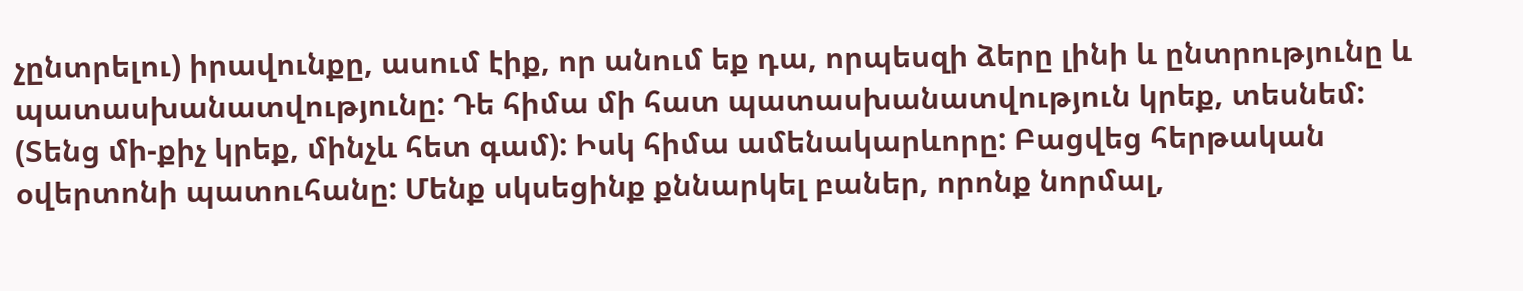չընտրելու) իրավունքը, ասում էիք, որ անում եք դա, որպեսզի ձերը լինի և ընտրությունը և պատասխանատվությունը: Դե հիմա մի հատ պատասխանատվություն կրեք, տեսնեմ: (Տենց մի-քիչ կրեք, մինչև հետ գամ): Իսկ հիմա ամենակարևորը: Բացվեց հերթական օվերտոնի պատուհանը: Մենք սկսեցինք քննարկել բաներ, որոնք նորմալ,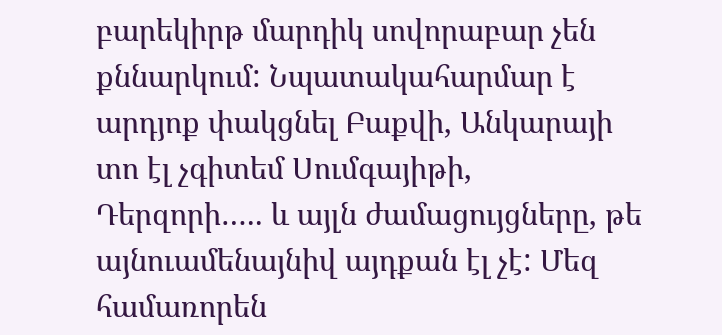բարեկիրթ մարդիկ սովորաբար չեն քննարկում: Նպատակահարմար է արդյոք փակցնել Բաքվի, Անկարայի տո էլ չգիտեմ Սումգայիթի, Դերզորի….. և այլն ժամացույցները, թե այնուամենայնիվ այդքան էլ չէ: Մեզ համառորեն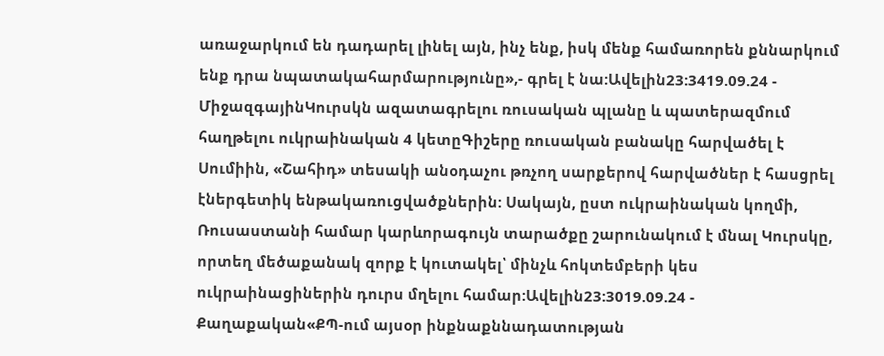առաջարկում են դադարել լինել այն, ինչ ենք, իսկ մենք համառորեն քննարկում ենք դրա նպատակահարմարությունը»,- գրել է նա:Ավելին23:3419.09.24 -
ՄիջազգայինԿուրսկն ազատագրելու ռուսական պլանը և պատերազմում հաղթելու ուկրաինական 4 կետըԳիշերը ռուսական բանակը հարվածել է Սումիին, «Շահիդ» տեսակի անօդաչու թռչող սարքերով հարվածներ է հասցրել էներգետիկ ենթակառուցվածքներին: Սակայն, ըստ ուկրաինական կողմի, Ռուսաստանի համար կարևորագույն տարածքը շարունակում է մնալ Կուրսկը, որտեղ մեծաքանակ զորք է կուտակել՝ մինչև հոկտեմբերի կես ուկրաինացիներին դուրս մղելու համար:Ավելին23:3019.09.24 -
Քաղաքական«ՔՊ-ում այսօր ինքնաքննադատության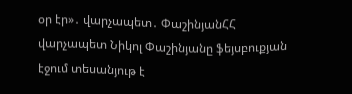օր էր»․ վարչապետ․ ՓաշինյանՀՀ վարչապետ Նիկոլ Փաշինյանը ֆեյսբուքյան էջում տեսանյութ է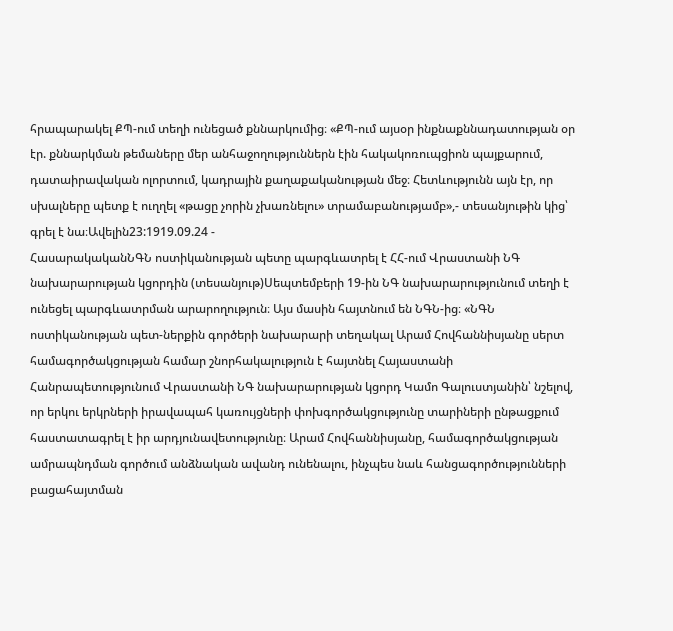հրապարակել ՔՊ-ում տեղի ունեցած քննարկումից։ «ՔՊ-ում այսօր ինքնաքննադատության օր էր. քննարկման թեմաները մեր անհաջողություններն էին հակակոռուպցիոն պայքարում, դատաիրավական ոլորտում, կադրային քաղաքականության մեջ։ Հետևությունն այն էր, որ սխալները պետք է ուղղել «թացը չորին չխառնելու» տրամաբանությամբ»,- տեսանյութին կից՝ գրել է նա։Ավելին23:1919.09.24 -
ՀասարակականՆԳՆ ոստիկանության պետը պարգևատրել է ՀՀ-ում Վրաստանի ՆԳ նախարարության կցորդին (տեսանյութ)Սեպտեմբերի 19-ին ՆԳ նախարարությունում տեղի է ունեցել պարգևատրման արարողություն։ Այս մասին հայտնում են ՆԳՆ-ից։ «ՆԳՆ ոստիկանության պետ-ներքին գործերի նախարարի տեղակալ Արամ Հովհաննիսյանը սերտ համագործակցության համար շնորհակալություն է հայտնել Հայաստանի Հանրապետությունում Վրաստանի ՆԳ նախարարության կցորդ Կամո Գալուստյանին՝ նշելով, որ երկու երկրների իրավապահ կառույցների փոխգործակցությունը տարիների ընթացքում հաստատագրել է իր արդյունավետությունը։ Արամ Հովհաննիսյանը, համագործակցության ամրապնդման գործում անձնական ավանդ ունենալու, ինչպես նաև հանցագործությունների բացահայտման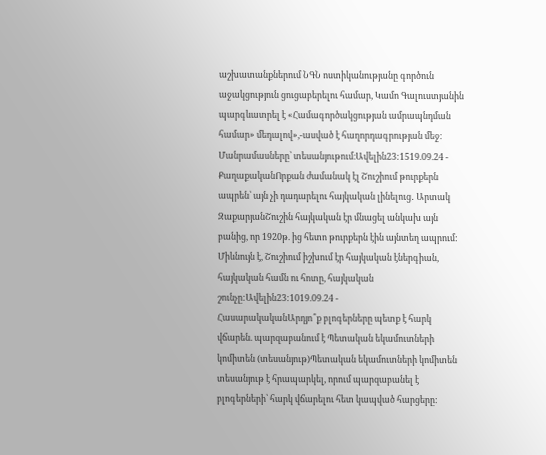աշխատանքներում ՆԳՆ ոստիկանությանը գործուն աջակցություն ցուցաբերելու համար, Կամո Գալուստյանին պարգևատրել է «Համագործակցության ամրապնդման համար» մեդալով»,-ասված է հաղորդագրության մեջ։ Մանրամասները՝ տեսանյութում։Ավելին23:1519.09.24 -
ՔաղաքականՈրքան ժամանակ էլ Շուշիում թուրքերն ապրեն՝ այն չի դադարելու հայկական լինելուց․ Արտակ ԶաքարյանՇուշին հայկական էր մնացել անկախ այն բանից, որ 1920թ. ից հետո թուրքերն էին այնտեղ ապրում: Միևնույն է, Շուշիում իշխում էր հայկական էներգիան, հայկական համն ու հոտը, հայկական շունչը:Ավելին23:1019.09.24 -
ՀասարակականԱրդյո՞ք բլոգերները պետք է հարկ վճարեն. պարզաբանում է Պետական եկամուտների կոմիտեն (տեսանյութ)Պետական եկամուտների կոմիտեն տեսանյութ է հրապարկել, որում պարզաբանել է բլոգերների՝ հարկ վճարելու հետ կապված հարցերը: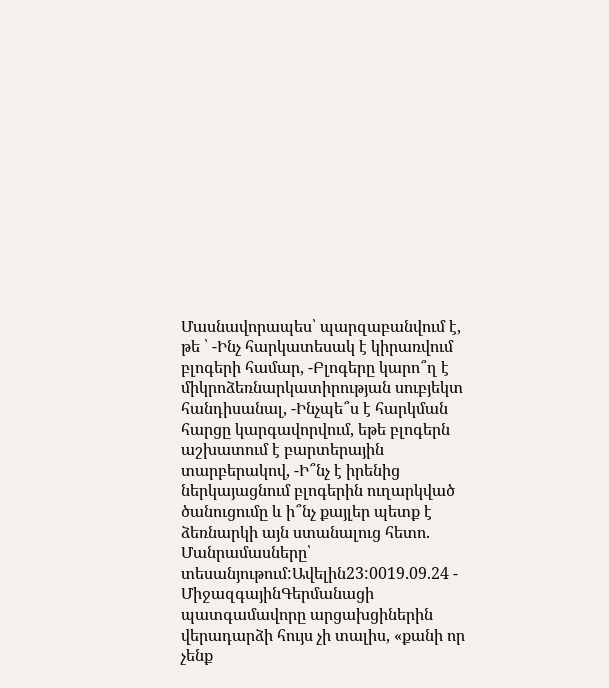Մասնավորապես՝ պարզաբանվում է, թե ՝ -Ինչ հարկատեսակ է կիրառվում բլոգերի համար, -Բլոգերը կարո՞ղ է միկրոձեռնարկատիրության սուբյեկտ հանդիսանալ, -Ինչպե՞ս է հարկման հարցը կարգավորվում, եթե բլոգերն աշխատում է բարտերային տարբերակով, -Ի՞նչ է իրենից ներկայացնում բլոգերին ուղարկված ծանուցումը և ի՞նչ քայլեր պետք է ձեռնարկի այն ստանալուց հետո. Մանրամասները՝ տեսանյութում:Ավելին23:0019.09.24 -
ՄիջազգայինԳերմանացի պատգամավորը արցախցիներին վերադարձի հույս չի տալիս, «քանի որ չենք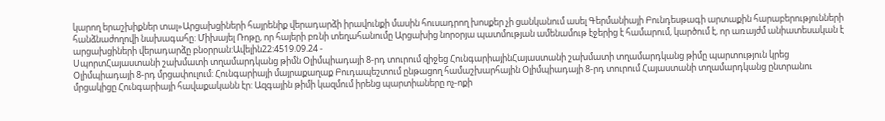կարող երաշխիքներ տալ»Արցախցիների հայրենիք վերադարձի իրավունքի մասին հուսադրող խոսքեր չի ցանկանում ասել Գերմանիայի Բունդեսթագի արտաքին հարաբերությունների հանձնաժողովի նախագահը: Միխայել Ռոթը, որ հայերի բռնի տեղահանումը Արցախից նորօրյա պատմության ամենամութ էջերից է համարում, կարծում է, որ առայժմ անիատեսական է արցախցիների վերադարձը բնօրրան:Ավելին22:4519.09.24 -
ՍպորտՀայաստանի շախմատի տղամարդկանց թիմն Օլիմպիադայի 8-րդ տուրում զիջեց ՀունգարիայինՀայաստանի շախմատի տղամարդկանց թիմը պարտություն կրեց Օլիմպիադայի 8-րդ մրցափուլում: Հունգարիայի մայրաքաղաք Բուդապեշտում ընթացող համաշխարհային Օլիմպիադայի 8-րդ տուրում Հայաստանի տղամարդկանց ընտրանու մրցակիցը Հունգարիայի հավաքականն էր: Ազգային թիմի կազմում իրենց պարտիաները ոչ-ոքի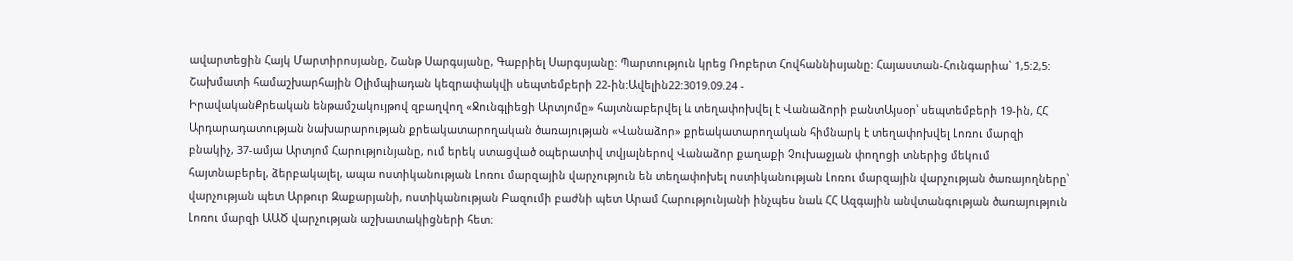ավարտեցին Հայկ Մարտիրոսյանը, Շանթ Սարգսյանը, Գաբրիել Սարգսյանը: Պարտություն կրեց Ռոբերտ Հովհաննիսյանը: Հայաստան-Հունգարիա` 1,5:2,5: Շախմատի համաշխարհային Օլիմպիադան կեզրափակվի սեպտեմբերի 22-ին:Ավելին22:3019.09.24 -
ԻրավականՔրեական ենթամշակույթով զբաղվող «Ջունգլիեցի Արտյոմը» հայտնաբերվել և տեղափոխվել է Վանաձորի բանտԱյսօր՝ սեպտեմբերի 19-ին, ՀՀ Արդարադատության նախարարության քրեակատարողական ծառայության «Վանաձոր» քրեակատարողական հիմնարկ է տեղափոխվել Լոռու մարզի բնակիչ, 37-ամյա Արտյոմ Հարությունյանը, ում երեկ ստացված օպերատիվ տվյալներով Վանաձոր քաղաքի Չուխաջյան փողոցի տներից մեկում հայտնաբերել, ձերբակալել, ապա ոստիկանության Լոռու մարզային վարչություն են տեղափոխել ոստիկանության Լոռու մարզային վարչության ծառայողները՝ վարչության պետ Արթուր Զաքարյանի, ոստիկանության Բազումի բաժնի պետ Արամ Հարությունյանի ինչպես նաև ՀՀ Ազգային անվտանգության ծառայություն Լոռու մարզի ԱԱԾ վարչության աշխատակիցների հետ։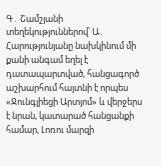Գ․ Շամշյանի տեղեկություններով՝ Ա․ Հարությունյանը նախկինում մի քանի անգամ եղել է դատապարտված, հանցագործ աշխարհում հայտնի է որպես «Ջունգլիեցի Արտյոմ» և վերջերս է նրան, կատարած հանցանքի համար, Լոռու մարզի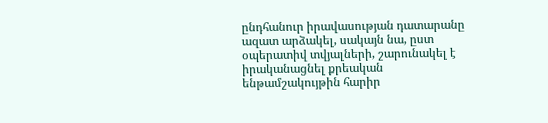ընդհանուր իրավասության դատարանը ազատ արձակել, սակայն նա, ըստ օպերատիվ տվյալների, շարունակել է իրականացնել քրեական ենթամշակույթին հարիր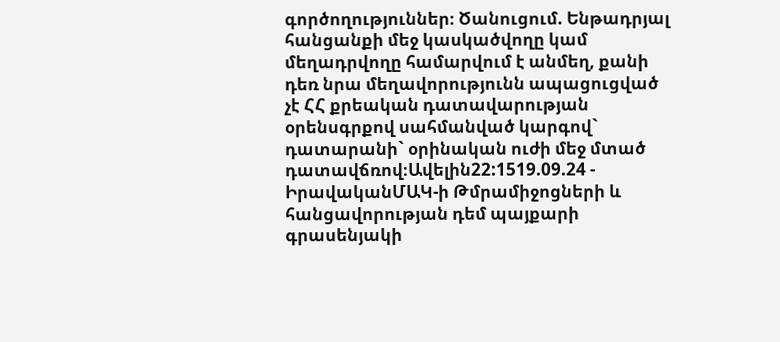գործողություններ։ Ծանուցում. Ենթադրյալ հանցանքի մեջ կասկածվողը կամ մեղադրվողը համարվում է անմեղ, քանի դեռ նրա մեղավորությունն ապացուցված չէ ՀՀ քրեական դատավարության օրենսգրքով սահմանված կարգով` դատարանի` օրինական ուժի մեջ մտած դատավճռով։Ավելին22:1519.09.24 -
ԻրավականՄԱԿ-ի Թմրամիջոցների և հանցավորության դեմ պայքարի գրասենյակի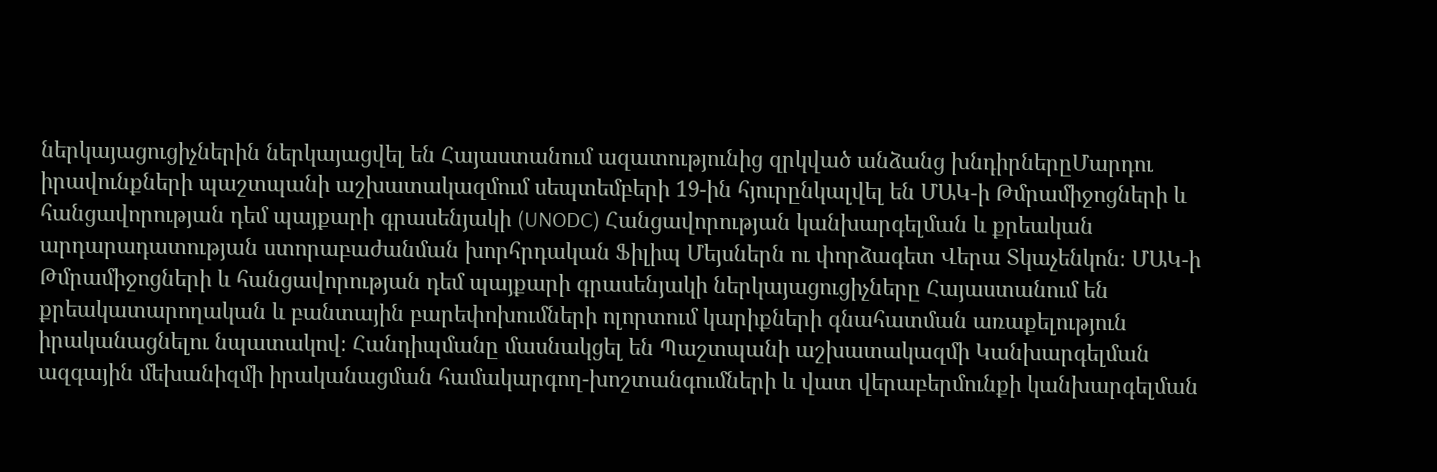ներկայացուցիչներին ներկայացվել են Հայաստանում ազատությունից զրկված անձանց խնդիրներըՄարդու իրավունքների պաշտպանի աշխատակազմում սեպտեմբերի 19-ին հյուրընկալվել են ՄԱԿ-ի Թմրամիջոցների և հանցավորության դեմ պայքարի գրասենյակի (UNODC) Հանցավորության կանխարգելման և քրեական արդարադատության ստորաբաժանման խորհրդական Ֆիլիպ Մեյսներն ու փորձագետ Վերա Տկաչենկոն։ ՄԱԿ-ի Թմրամիջոցների և հանցավորության դեմ պայքարի գրասենյակի ներկայացուցիչները Հայաստանում են քրեակատարողական և բանտային բարեփոխումների ոլորտում կարիքների գնահատման առաքելություն իրականացնելու նպատակով։ Հանդիպմանը մասնակցել են Պաշտպանի աշխատակազմի Կանխարգելման ազգային մեխանիզմի իրականացման համակարգող-խոշտանգումների և վատ վերաբերմունքի կանխարգելման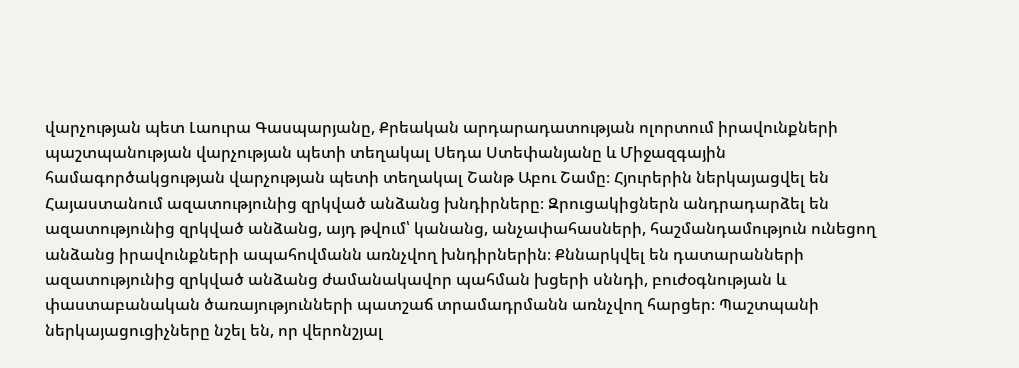վարչության պետ Լաուրա Գասպարյանը, Քրեական արդարադատության ոլորտում իրավունքների պաշտպանության վարչության պետի տեղակալ Սեդա Ստեփանյանը և Միջազգային համագործակցության վարչության պետի տեղակալ Շանթ Աբու Շամը։ Հյուրերին ներկայացվել են Հայաստանում ազատությունից զրկված անձանց խնդիրները։ Զրուցակիցներն անդրադարձել են ազատությունից զրկված անձանց, այդ թվում՝ կանանց, անչափահասների, հաշմանդամություն ունեցող անձանց իրավունքների ապահովմանն առնչվող խնդիրներին։ Քննարկվել են դատարանների ազատությունից զրկված անձանց ժամանակավոր պահման խցերի սննդի, բուժօգնության և փաստաբանական ծառայությունների պատշաճ տրամադրմանն առնչվող հարցեր։ Պաշտպանի ներկայացուցիչները նշել են, որ վերոնշյալ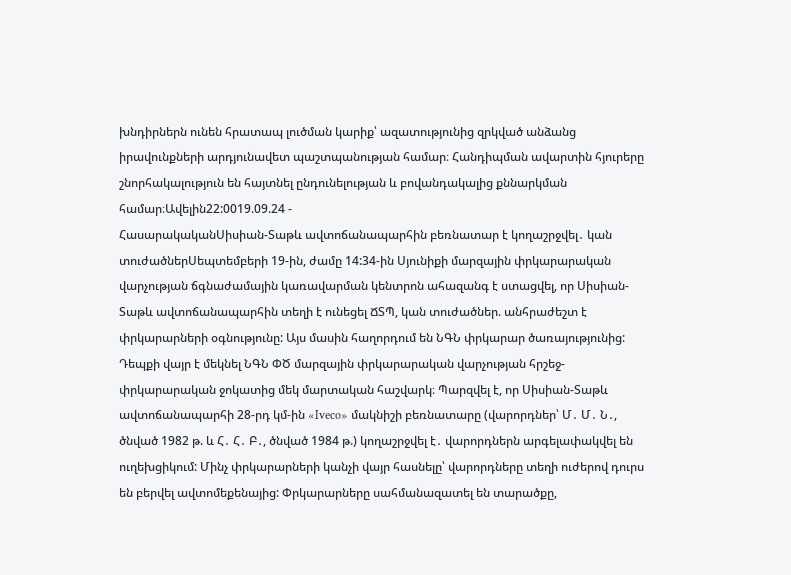խնդիրներն ունեն հրատապ լուծման կարիք՝ ազատությունից զրկված անձանց իրավունքների արդյունավետ պաշտպանության համար։ Հանդիպման ավարտին հյուրերը շնորհակալություն են հայտնել ընդունելության և բովանդակալից քննարկման համար։Ավելին22:0019.09.24 -
ՀասարակականՍիսիան-Տաթև ավտոճանապարհին բեռնատար է կողաշրջվել․ կան տուժածներՍեպտեմբերի 19-ին, ժամը 14:34-ին Սյունիքի մարզային փրկարարական վարչության ճգնաժամային կառավարման կենտրոն ահազանգ է ստացվել, որ Սիսիան-Տաթև ավտոճանապարհին տեղի է ունեցել ՃՏՊ, կան տուժածներ. անհրաժեշտ է փրկարարների օգնությունը: Այս մասին հաղորդում են ՆԳՆ փրկարար ծառայությունից: Դեպքի վայր է մեկնել ՆԳՆ ՓԾ մարզային փրկարարական վարչության հրշեջ-փրկարարական ջոկատից մեկ մարտական հաշվարկ։ Պարզվել է, որ Սիսիան-Տաթև ավտոճանապարհի 28-րդ կմ-ին «Iveco» մակնիշի բեռնատարը (վարորդներ՝ Մ․ Մ․ Ն․, ծնված 1982 թ. և Հ․ Հ․ Բ․, ծնված 1984 թ.) կողաշրջվել է․ վարորդներն արգելափակվել են ուղեխցիկում: Մինչ փրկարարների կանչի վայր հասնելը՝ վարորդները տեղի ուժերով դուրս են բերվել ավտոմեքենայից: Փրկարարները սահմանազատել են տարածքը,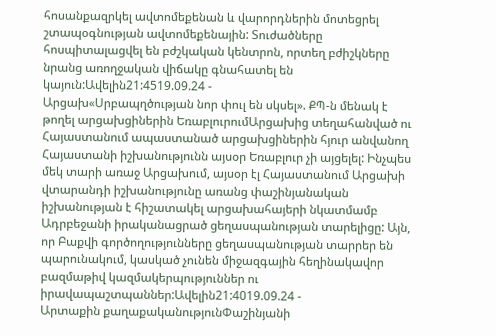հոսանքազրկել ավտոմեքենան և վարորդներին մոտեցրել շտապօգնության ավտոմեքենային: Տուժածները հոսպիտալացվել են բժշկական կենտրոն, որտեղ բժիշկները նրանց առողջական վիճակը գնահատել են կայուն:Ավելին21:4519.09.24 -
Արցախ«Սրբապղծության նոր փուլ են սկսել». ՔՊ-ն մենակ է թողել արցախցիներին ԵռաբլուրումԱրցախից տեղահանված ու Հայաստանում ապաստանած արցախցիներին հյուր անվանող Հայաստանի իշխանությունն այսօր Եռաբլուր չի այցելել: Ինչպես մեկ տարի առաջ Արցախում, այսօր էլ Հայաստանում Արցախի վտարանդի իշխանությունը առանց փաշինյանական իշխանության է հիշատակել արցախահայերի նկատմամբ Ադրբեջանի իրականացրած ցեղասպանության տարելիցը: Այն, որ Բաքվի գործողությունները ցեղասպանության տարրեր են պարունակում, կասկած չունեն միջազգային հեղինակավոր բազմաթիվ կազմակերպություններ ու իրավապաշտպաններ:Ավելին21:4019.09.24 -
Արտաքին քաղաքականությունՓաշինյանի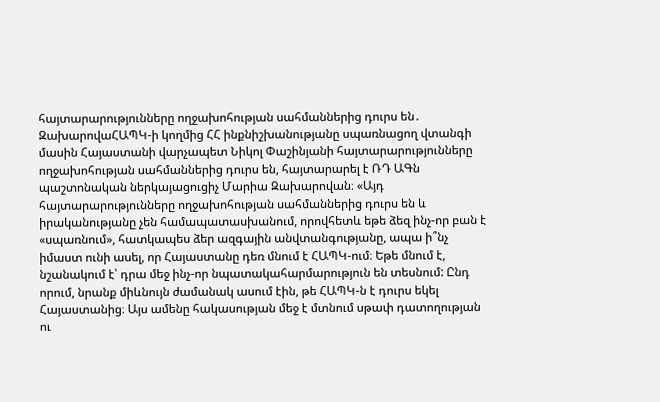հայտարարությունները ողջախոհության սահմաններից դուրս են․ ԶախարովաՀԱՊԿ-ի կողմից ՀՀ ինքնիշխանությանը սպառնացող վտանգի մասին Հայաստանի վարչապետ Նիկոլ Փաշինյանի հայտարարությունները ողջախոհության սահմաններից դուրս են, հայտարարել է ՌԴ ԱԳն պաշտոնական ներկայացուցիչ Մարիա Զախարովան։ «Այդ հայտարարությունները ողջախոհության սահմաններից դուրս են և իրականությանը չեն համապատասխանում, որովհետև եթե ձեզ ինչ-որ բան է «սպառնում», հատկապես ձեր ազգային անվտանգությանը, ապա ի՞նչ իմաստ ունի ասել, որ Հայաստանը դեռ մնում է ՀԱՊԿ-ում։ Եթե մնում է, նշանակում է՝ դրա մեջ ինչ-որ նպատակահարմարություն են տեսնում: Ընդ որում, նրանք միևնույն ժամանակ ասում էին, թե ՀԱՊԿ-ն է դուրս եկել Հայաստանից։ Այս ամենը հակասության մեջ է մտնում սթափ դատողության ու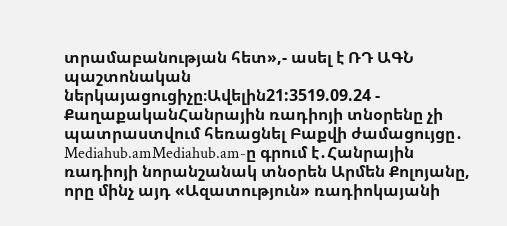տրամաբանության հետ»,- ասել է ՌԴ ԱԳՆ պաշտոնական ներկայացուցիչը։Ավելին21:3519.09.24 -
ՔաղաքականՀանրային ռադիոյի տնօրենը չի պատրաստվում հեռացնել Բաքվի ժամացույցը․ Mediahub.amMediahub.am-ը գրում է․Հանրային ռադիոյի նորանշանակ տնօրեն Արմեն Քոլոյանը, որը մինչ այդ «Ազատություն» ռադիոկայանի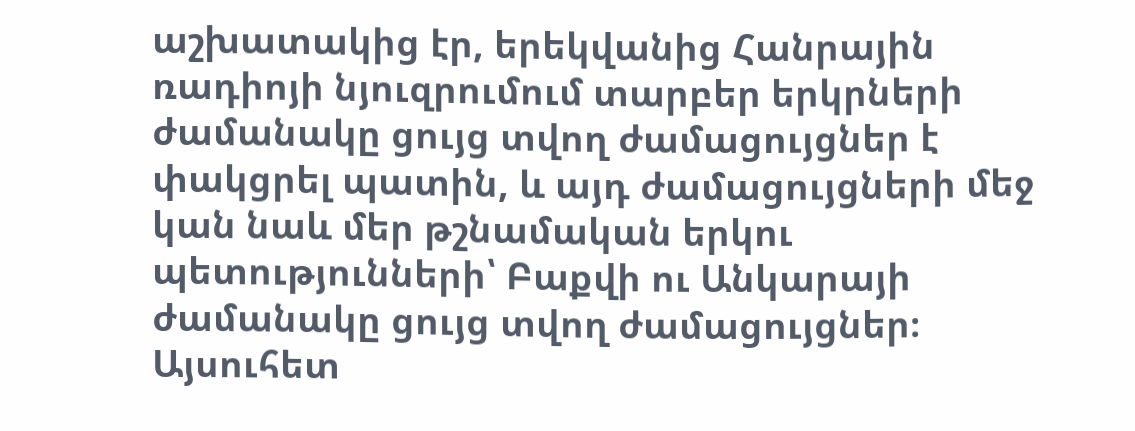աշխատակից էր, երեկվանից Հանրային ռադիոյի նյուզրումում տարբեր երկրների ժամանակը ցույց տվող ժամացույցներ է փակցրել պատին, և այդ ժամացույցների մեջ կան նաև մեր թշնամական երկու պետությունների՝ Բաքվի ու Անկարայի ժամանակը ցույց տվող ժամացույցներ։ Այսուհետ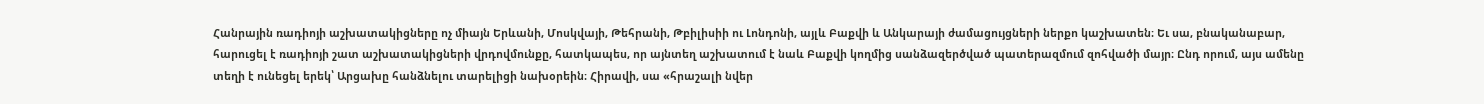Հանրային ռադիոյի աշխատակիցները ոչ միայն Երևանի, Մոսկվայի, Թեհրանի, Թբիլիսիի ու Լոնդոնի, այլև Բաքվի և Անկարայի ժամացույցների ներքո կաշխատեն։ Եւ սա, բնականաբար, հարուցել է ռադիոյի շատ աշխատակիցների վրդովմունքը, հատկապես, որ այնտեղ աշխատում է նաև Բաքվի կողմից սանձազերծված պատերազմում զոհվածի մայր։ Ընդ որում, այս ամենը տեղի է ունեցել երեկ՝ Արցախը հանձնելու տարելիցի նախօրեին։ Հիրավի, սա «հրաշալի նվեր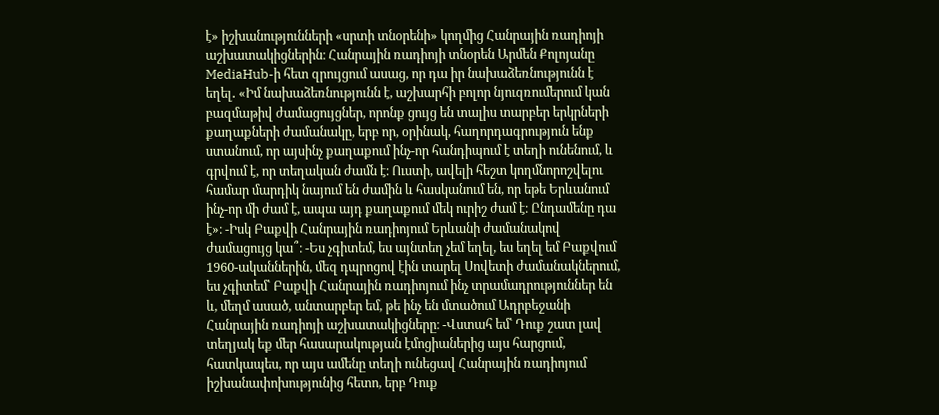է» իշխանությունների «սրտի տնօրենի» կողմից Հանրային ռադիոյի աշխատակիցներին։ Հանրային ռադիոյի տնօրեն Արմեն Քոլոյանը MediaHub-ի հետ զրույցում ասաց, որ դա իր նախաձեռնությունն է եղել․ «Իմ նախաձեռնությունն է, աշխարհի բոլոր նյուզռումերում կան բազմաթիվ ժամացույցներ, որոնք ցույց են տալիս տարբեր երկրների քաղաքների ժամանակը, երբ որ, օրինակ, հաղորդագրություն ենք ստանում, որ այսինչ քաղաքում ինչ-որ հանդիպում է տեղի ունենում, և գրվում է, որ տեղական ժամն է։ Ուստի, ավելի հեշտ կողմնորոշվելու համար մարդիկ նայում են ժամին և հասկանում են, որ եթե Երևանում ինչ-որ մի ժամ է, ապա այդ քաղաքում մեկ ուրիշ ժամ է։ Ընդամենը դա է»։ -Իսկ Բաքվի Հանրային ռադիոյում Երևանի ժամանակով ժամացույց կա՞։ -Ես չգիտեմ, ես այնտեղ չեմ եղել, ես եղել եմ Բաքվում 1960-ականներին, մեզ դպրոցով էին տարել Սովետի ժամանակներում, ես չգիտեմ՝ Բաքվի Հանրային ռադիոյում ինչ տրամադրություններ են և, մեղմ ասած, անտարբեր եմ, թե ինչ են մտածում Ադրբեջանի Հանրային ռադիոյի աշխատակիցները։ -Վստահ եմ՝ Դուք շատ լավ տեղյակ եք մեր հասարակության էմոցիաներից այս հարցում, հատկապես, որ այս ամենը տեղի ունեցավ Հանրային ռադիոյում իշխանափոխությունից հետո, երբ Դուք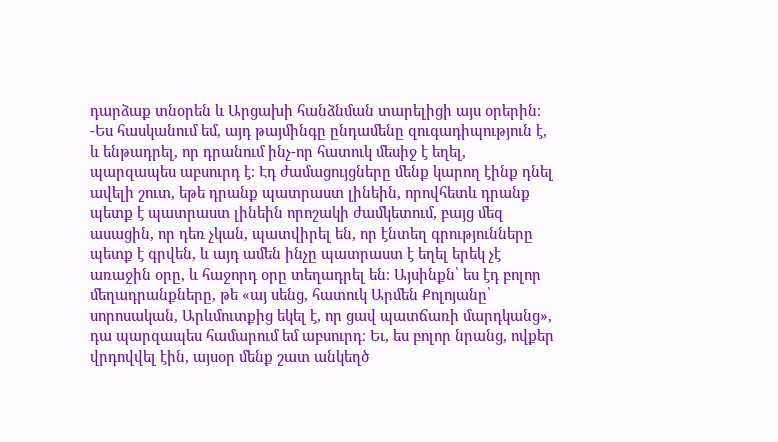դարձաք տնօրեն և Արցախի հանձնման տարելիցի այս օրերին։ -Ես հասկանում եմ, այդ թայմինգը ընդամենը զուգադիպություն է, և ենթադրել, որ դրանում ինչ-որ հատուկ մեսիջ է եղել, պարզապես աբսուրդ է։ Էդ ժամացույցները մենք կարող էինք դնել ավելի շուտ, եթե դրանք պատրաստ լինեին, որովհետև դրանք պետք է պատրաստ լինեին որոշակի ժամկետում, բայց մեզ ասացին, որ դեռ չկան, պատվիրել են, որ էնտեղ գրությունները պետք է գրվեն, և այդ ամեն ինչը պատրաստ է եղել երեկ չէ առաջին օրը, և հաջորդ օրը տեղադրել են։ Այսինքն՝ ես էդ բոլոր մեղադրանքները, թե «այ սենց, հատուկ Արմեն Քոլոյանը՝ սորոսական, Արևմուտքից եկել է, որ ցավ պատճառի մարդկանց», դա պարզապես համարում եմ աբսուրդ։ Եւ, ես բոլոր նրանց, ովքեր վրդովվել էին, այսօր մենք շատ անկեղծ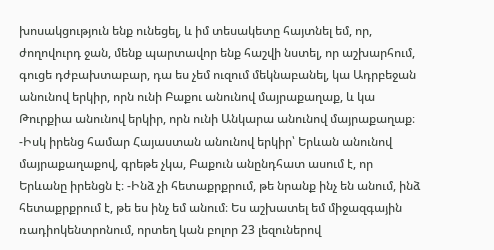խոսակցություն ենք ունեցել, և իմ տեսակետը հայտնել եմ, որ, ժողովուրդ ջան, մենք պարտավոր ենք հաշվի նստել, որ աշխարհում, գուցե դժբախտաբար, դա ես չեմ ուզում մեկնաբանել, կա Ադրբեջան անունով երկիր, որն ունի Բաքու անունով մայրաքաղաք, և կա Թուրքիա անունով երկիր, որն ունի Անկարա անունով մայրաքաղաք։ -Իսկ իրենց համար Հայաստան անունով երկիր՝ Երևան անունով մայրաքաղաքով, գրեթե չկա, Բաքուն անընդհատ ասում է, որ Երևանը իրենցն է։ -Ինձ չի հետաքրքրում, թե նրանք ինչ են անում, ինձ հետաքրքրում է, թե ես ինչ եմ անում։ Ես աշխատել եմ միջազգային ռադիոկենտրոնում, որտեղ կան բոլոր 23 լեզուներով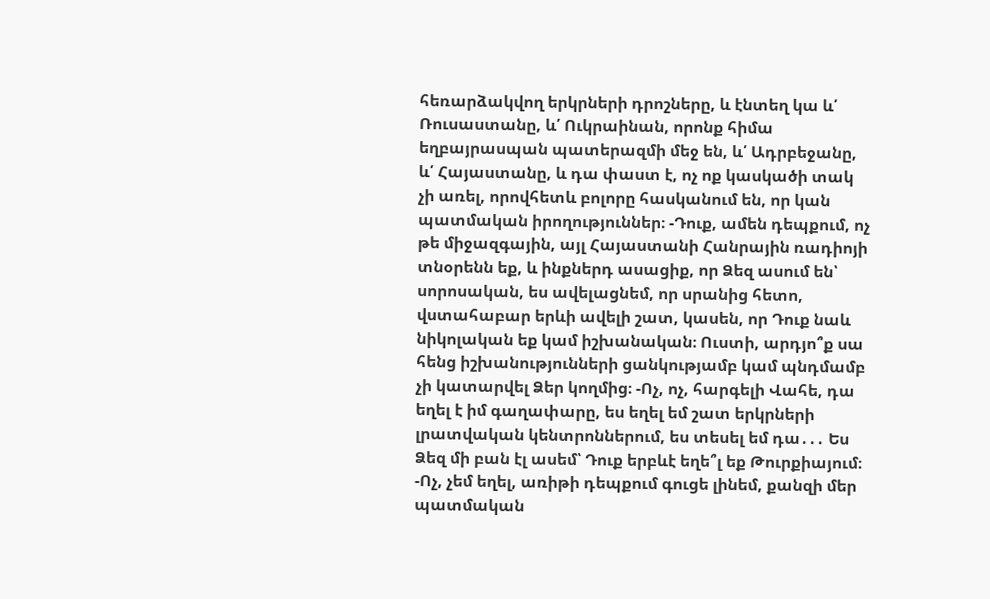հեռարձակվող երկրների դրոշները, և էնտեղ կա և՛ Ռուսաստանը, և՛ Ուկրաինան, որոնք հիմա եղբայրասպան պատերազմի մեջ են, և՛ Ադրբեջանը, և՛ Հայաստանը, և դա փաստ է, ոչ ոք կասկածի տակ չի առել, որովհետև բոլորը հասկանում են, որ կան պատմական իրողություններ։ -Դուք, ամեն դեպքում, ոչ թե միջազգային, այլ Հայաստանի Հանրային ռադիոյի տնօրենն եք, և ինքներդ ասացիք, որ Ձեզ ասում են՝ սորոսական, ես ավելացնեմ, որ սրանից հետո, վստահաբար երևի ավելի շատ, կասեն, որ Դուք նաև նիկոլական եք կամ իշխանական։ Ուստի, արդյո՞ք սա հենց իշխանությունների ցանկությամբ կամ պնդմամբ չի կատարվել Ձեր կողմից։ -Ոչ, ոչ, հարգելի Վահե, դա եղել է իմ գաղափարը, ես եղել եմ շատ երկրների լրատվական կենտրոններում, ես տեսել եմ դա․․․ Ես Ձեզ մի բան էլ ասեմ՝ Դուք երբևէ եղե՞լ եք Թուրքիայում։ -Ոչ, չեմ եղել, առիթի դեպքում գուցե լինեմ, քանզի մեր պատմական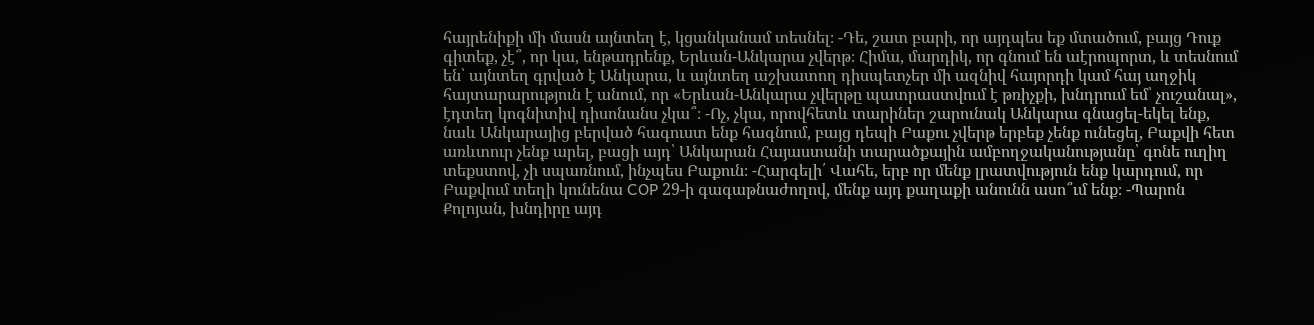հայրենիքի մի մասն այնտեղ է, կցանկանամ տեսնել։ -Դե, շատ բարի, որ այդպես եք մտածում, բայց Դուք գիտեք, չէ՞, որ կա, ենթադրենք, Երևան-Անկարա չվերթ։ Հիմա, մարդիկ, որ գնում են աէրոպորտ, և տեսնում են՝ այնտեղ գրված է Անկարա, և այնտեղ աշխատող դիսպետչեր մի ազնիվ հայորդի կամ հայ աղջիկ հայտարարություն է անում, որ «Երևան-Անկարա չվերթը պատրաստվում է թռիչքի, խնդրում եմ՝ չուշանալ», էդտեղ կոգնիտիվ դիսոնանս չկա՞։ -Ոչ, չկա, որովհետև տարիներ շարունակ Անկարա գնացել-եկել ենք, նաև Անկարայից բերված հագուստ ենք հագնում, բայց դեպի Բաքու չվերթ երբեք չենք ունեցել, Բաքվի հետ առևտուր չենք արել, բացի այդ՝ Անկարան Հայաստանի տարածքային ամբողջականությանը՝ գոնե ուղիղ տեքստով, չի սպառնում, ինչպես Բաքուն։ -Հարգելի՛ Վահե, երբ որ մենք լրատվություն ենք կարդում, որ Բաքվում տեղի կունենա COP 29-ի գագաթնաժողով, մենք այդ քաղաքի անունն ասո՞ւմ ենք։ -Պարոն Քոլոյան, խնդիրը այդ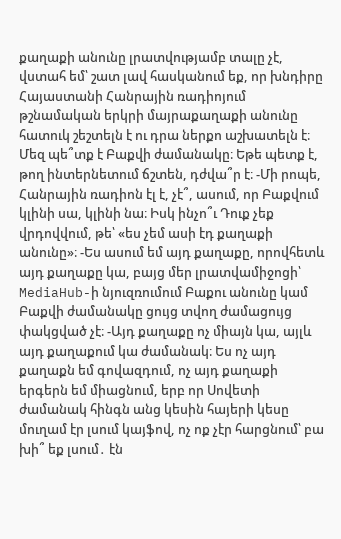քաղաքի անունը լրատվությամբ տալը չէ, վստահ եմ՝ շատ լավ հասկանում եք, որ խնդիրը Հայաստանի Հանրային ռադիոյում թշնամական երկրի մայրաքաղաքի անունը հատուկ շեշտելն է ու դրա ներքո աշխատելն է։ Մեզ պե՞տք է Բաքվի ժամանակը։ Եթե պետք է, թող ինտերնետում ճշտեն, դժվա՞ր է։ -Մի րոպե, Հանրային ռադիոն էլ է, չէ՞, ասում, որ Բաքվում կլինի սա, կլինի նա։ Իսկ ինչո՞ւ Դուք չեք վրդովվում, թե՝ «ես չեմ ասի էդ քաղաքի անունը»։ -Ես ասում եմ այդ քաղաքը, որովհետև այդ քաղաքը կա, բայց մեր լրատվամիջոցի՝ MediaHub-ի նյուզռումում Բաքու անունը կամ Բաքվի ժամանակը ցույց տվող ժամացույց փակցված չէ։ -Այդ քաղաքը ոչ միայն կա, այլև այդ քաղաքում կա ժամանակ։ Ես ոչ այդ քաղաքն եմ գովազդում, ոչ այդ քաղաքի երգերն եմ միացնում, երբ որ Սովետի ժամանակ հինգն անց կեսին հայերի կեսը մուղամ էր լսում կայֆով, ոչ ոք չէր հարցնում՝ բա խի՞ եք լսում․ էն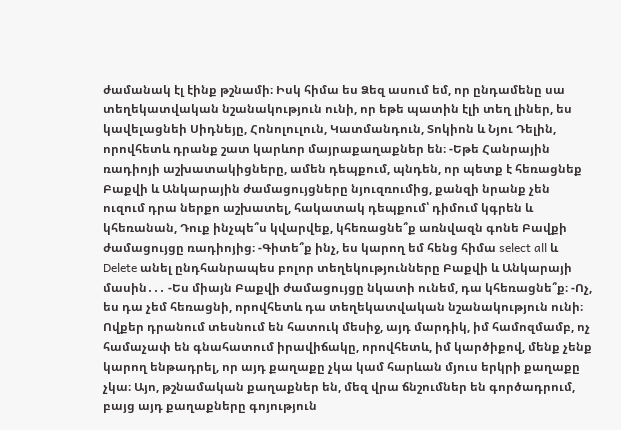ժամանակ էլ էինք թշնամի։ Իսկ հիմա ես Ձեզ ասում եմ, որ ընդամենը սա տեղեկատվական նշանակություն ունի, որ եթե պատին էլի տեղ լիներ, ես կավելացնեի Սիդնեյը, Հոնոլուլուն, Կատմանդուն, Տոկիոն և Նյու Դելին, որովհետև դրանք շատ կարևոր մայրաքաղաքներ են։ -Եթե Հանրային ռադիոյի աշխատակիցները, ամեն դեպքում, պնդեն, որ պետք է հեռացնեք Բաքվի և Անկարային ժամացույցները նյուզռումից, քանզի նրանք չեն ուզում դրա ներքո աշխատել, հակատակ դեպքում՝ դիմում կգրեն և կհեռանան, Դուք ինչպե՞ս կվարվեք, կհեռացնե՞ք առնվազն գոնե Բավքի ժամացույցը ռադիոյից։ -Գիտե՞ք ինչ, ես կարող եմ հենց հիմա select all և Delete անել ընդհանրապես բոլոր տեղեկությունները Բաքվի և Անկարայի մասին․․․ -Ես միայն Բաքվի ժամացույցը նկատի ունեմ, դա կհեռացնե՞ք։ -Ոչ, ես դա չեմ հեռացնի, որովհետև դա տեղեկատվական նշանակություն ունի։ Ովքեր դրանում տեսնում են հատուկ մեսիջ, այդ մարդիկ, իմ համոզմամբ, ոչ համաչափ են գնահատում իրավիճակը, որովհետև, իմ կարծիքով, մենք չենք կարող ենթադրել, որ այդ քաղաքը չկա կամ հարևան մյուս երկրի քաղաքը չկա։ Այո, թշնամական քաղաքներ են, մեզ վրա ճնշումներ են գործադրում, բայց այդ քաղաքները գոյություն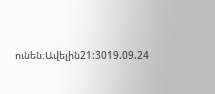ունեն։Ավելին21:3019.09.24